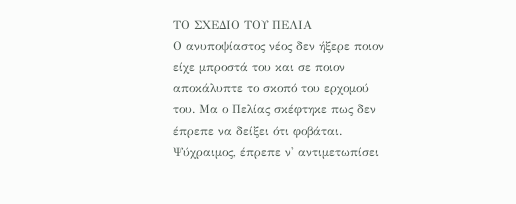ΤΟ ΣΧΕΔΙΟ ΤΟΥ ΠΕΛΙΑ
Ο ανυποψίαστος νέος δεν ήξερε ποιον είχε μπροστά του και σε ποιον αποκάλυπτε το σκοπό του ερχομού του. Μα ο Πελίας σκέφτηκε πως δεν έπρεπε να δείξει ότι φοβάται. Ψύχραιμος, έπρεπε ν' αντιμετωπίσει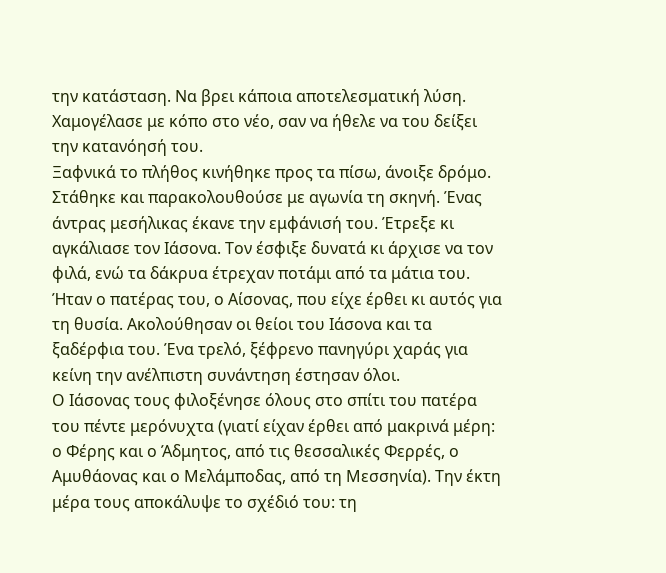την κατάσταση. Να βρει κάποια αποτελεσματική λύση. Χαμογέλασε με κόπο στο νέο, σαν να ήθελε να του δείξει την κατανόησή του.
Ξαφνικά το πλήθος κινήθηκε προς τα πίσω, άνοιξε δρόμο. Στάθηκε και παρακολουθούσε με αγωνία τη σκηνή. Ένας άντρας μεσήλικας έκανε την εμφάνισή του. Έτρεξε κι αγκάλιασε τον Ιάσονα. Τον έσφιξε δυνατά κι άρχισε να τον φιλά, ενώ τα δάκρυα έτρεχαν ποτάμι από τα μάτια του. Ήταν ο πατέρας του, ο Αίσονας, που είχε έρθει κι αυτός για τη θυσία. Ακολούθησαν οι θείοι του Ιάσονα και τα ξαδέρφια του. Ένα τρελό, ξέφρενο πανηγύρι χαράς για κείνη την ανέλπιστη συνάντηση έστησαν όλοι.
Ο Ιάσονας τους φιλοξένησε όλους στο σπίτι του πατέρα του πέντε μερόνυχτα (γιατί είχαν έρθει από μακρινά μέρη: ο Φέρης και ο Άδμητος, από τις θεσσαλικές Φερρές, ο Αμυθάονας και ο Μελάμποδας, από τη Μεσσηνία). Την έκτη μέρα τους αποκάλυψε το σχέδιό του: τη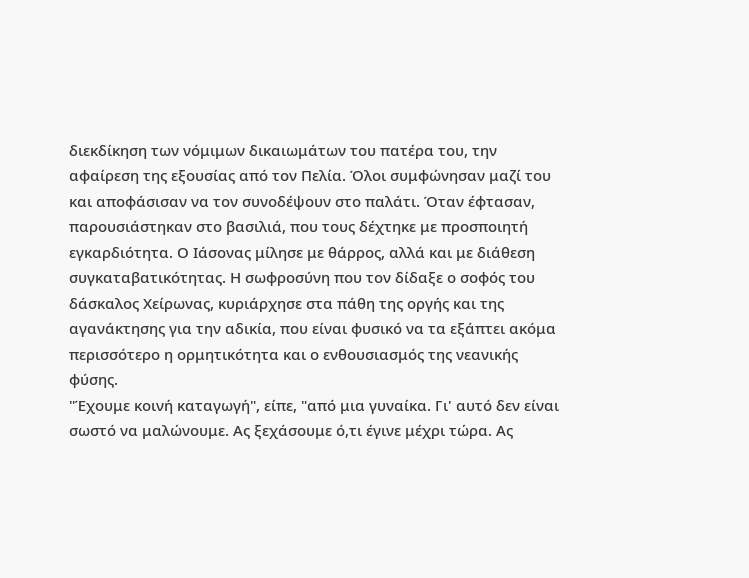διεκδίκηση των νόμιμων δικαιωμάτων του πατέρα του, την αφαίρεση της εξουσίας από τον Πελία. Όλοι συμφώνησαν μαζί του και αποφάσισαν να τον συνοδέψουν στο παλάτι. Όταν έφτασαν, παρουσιάστηκαν στο βασιλιά, που τους δέχτηκε με προσποιητή εγκαρδιότητα. Ο Ιάσονας μίλησε με θάρρος, αλλά και με διάθεση συγκαταβατικότητας. Η σωφροσύνη που τον δίδαξε ο σοφός του δάσκαλος Χείρωνας, κυριάρχησε στα πάθη της οργής και της αγανάκτησης για την αδικία, που είναι φυσικό να τα εξάπτει ακόμα περισσότερο η ορμητικότητα και ο ενθουσιασμός της νεανικής φύσης.
"Έχουμε κοινή καταγωγή", είπε, "από μια γυναίκα. Γι' αυτό δεν είναι σωστό να μαλώνουμε. Ας ξεχάσουμε ό,τι έγινε μέχρι τώρα. Ας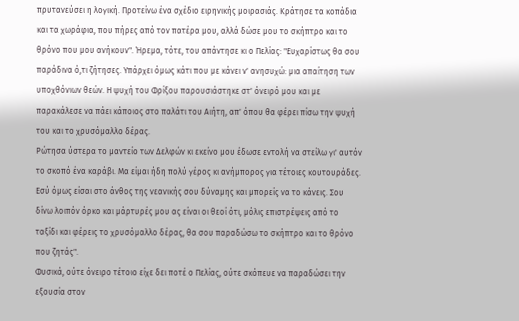πρυτανεύσει η λογική. Προτείνω ένα σχέδιο ειρηνικής μοιρασιάς. Κράτησε τα κοπάδια και τα χωράφια, που πήρες από τον πατέρα μου, αλλά δώσε μου το σκήπτρο και το θρόνο που μου ανήκουν". Ήρεμα, τότε, του απάντησε κι ο Πελίας: "Ευχαρίστως θα σου παράδινα ό,τι ζήτησες. Υπάρχει όμως κάτι που με κάνει ν' ανησυχώ: μια απαίτηση των υποχθόνιων θεών. Η ψυχή του Φρίξου παρουσιάστηκε στ' όνειρό μου και με παρακάλεσε να πάει κάποιος στο παλάτι του Αιήτη, απ' όπου θα φέρει πίσω την ψυχή του και το χρυσόμαλλο δέρας.
Ρώτησα ύστερα το μαντείο των Δελφών κι εκείνο μου έδωσε εντολή να στείλω γι' αυτόν το σκοπό ένα καράβι. Μα είμαι ήδη πολύ γέρος κι ανήμπορος για τέτοιες κουτουράδες. Εσύ όμως είσαι στο άνθος της νεανικής σου δύναμης και μπορείς να το κάνεις. Σου δίνω λοιπόν όρκο και μάρτυρές μου ας είναι οι θεοί ότι, μόλις επιστρέψεις από το ταξίδι και φέρεις το χρυσόμαλλο δέρας, θα σου παραδώσω το σκήπτρο και το θρόνο που ζητάς".
Φυσικά, ούτε όνειρο τέτοιο είχε δει ποτέ ο Πελίας, ούτε σκόπευε να παραδώσει την εξουσία στον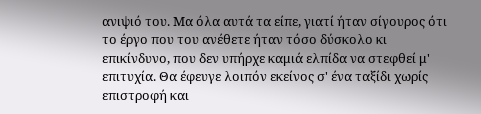ανιψιό του. Μα όλα αυτά τα είπε, γιατί ήταν σίγουρος ότι το έργο που του ανέθετε ήταν τόσο δύσκολο κι επικίνδυνο, που δεν υπήρχε καμιά ελπίδα να στεφθεί μ' επιτυχία. Θα έφευγε λοιπόν εκείνος σ' ένα ταξίδι χωρίς επιστροφή και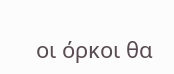οι όρκοι θα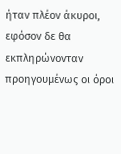ήταν πλέον άκυροι, εφόσον δε θα εκπληρώνονταν προηγουμένως οι όροι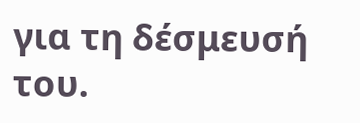για τη δέσμευσή του.